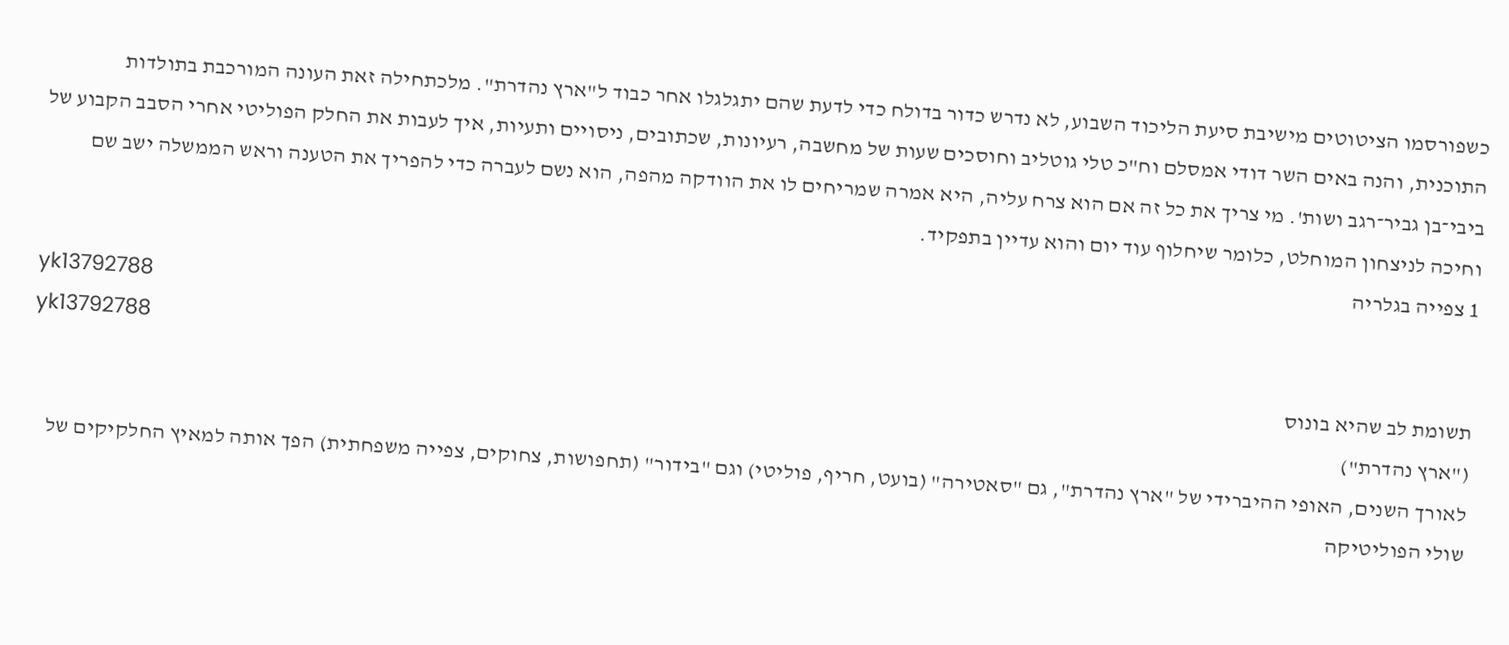כשפורסמו הציטוטים מישיבת סיעת הליכוד השבוע, לא נדרש כדור בדולח כדי לדעת שהם יתגלגלו אחר כבוד ל"ארץ נהדרת". מלכתחילה זאת העונה המורכבת בתולדות התוכנית, והנה באים השר דודי אמסלם וח"כ טלי גוטליב וחוסכים שעות של מחשבה, רעיונות, שכתובים, ניסויים ותעיות, איך לעבות את החלק הפוליטי אחרי הסבב הקבוע של ביבי־בן גביר־רגב ושות'. מי צריך את כל זה אם הוא צרח עליה, היא אמרה שמריחים לו את הוודקה מהפה, הוא נשם לעברה כדי להפריך את הטענה וראש הממשלה ישב שם וחיכה לניצחון המוחלט, כלומר שיחלוף עוד יום והוא עדיין בתפקיד.
1 צפייה בגלריה
yk13792788
yk13792788
תשומת לב שהיא בונוס
("ארץ נהדרת")
לאורך השנים, האופי ההיברידי של "ארץ נהדרת", גם "סאטירה" (בועט, חריף, פוליטי) וגם "בידור" (תחפושות, צחוקים, צפייה משפחתית) הפך אותה למאיץ החלקיקים של שולי הפוליטיקה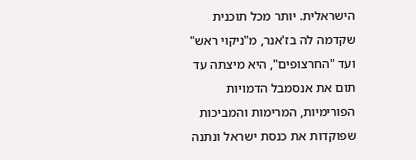הישראלית. יותר מכל תוכנית שקדמה לה בז'אנר, מ"ניקוי ראש" ועד "החרצופים", היא מיצתה עד תום את אנסמבל הדמויות הפורימיות, המרימות והמביכות שפוקדות את כנסת ישראל ונתנה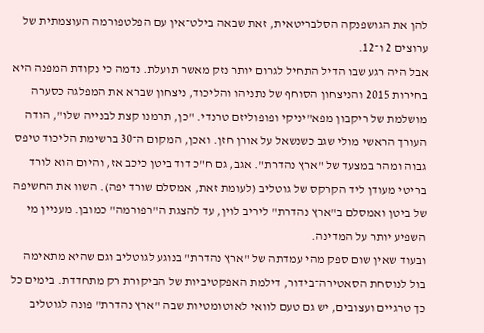להן את הגושפנקה הסלבריטאית, זאת שבאה בילט־אין עם הפלטפורמה העוצמתית של ערוצים 2 ו־12.
אבל היה רגע שבו הדיל התחיל לגרום יותר נזק מאשר תועלת. נדמה כי נקודת המפנה היא בחירות 2015 והניצחון הסוחף של נתניהו והליכוד, ניצחון שברא את המפלגה כסערה מושלמת של ריקבון מפא"יניקי ופופוליזם טרנדי. "כן, תרמנו קצת לבנייה שלו", הודה העורך הראשי מולי שגב כשנשאל על אורן חזן. ואכן, המקום ה־30 ברשימת הליכוד טיפס גבוה ומהר במצעד של "ארץ נהדרת". אגב, גם ח"כ דוד ביטן כיכב אז, והיום הוא לורד בריטי מעודן ליד הקרקס של גוטליב (לעומת זאת, אמסלם שורד יפה). השוו את החשיפה של ביטן ואמסלם ב"ארץ נהדרת" ליריב לוין, עד להצגת ה"רפורמה" כמובן. מעניין מי השפיע יותר על המדינה.
ובעוד שאין שום ספק מהי עמדתה של "ארץ נהדרת" בנוגע לגוטליב וגם שהיא מתאימה בול לנוסחת הסאטירה־בידור, דילמת האפקטיביות של הביקורת רק מתחדדת. בימים כל כך טרגיים ועצובים, יש גם טעם לוואי לאוטומטיות שבה "ארץ נהדרת" פונה לגוטליב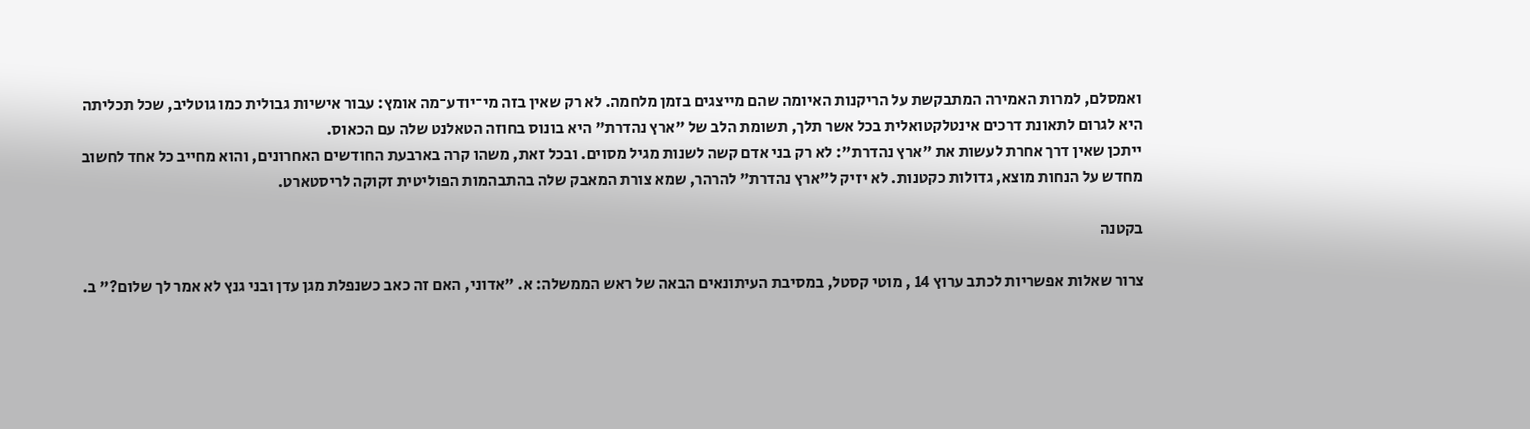ואמסלם, למרות האמירה המתבקשת על הריקנות האיומה שהם מייצגים בזמן מלחמה. לא רק שאין בזה מי־יודע־מה אומץ: עבור אישיות גבולית כמו גוטליב, שכל תכליתה היא לגרום לתאונת דרכים אינטלקטואלית בכל אשר תלך, תשומת הלב של "ארץ נהדרת" היא בונוס בחוזה הטאלנט שלה עם הכאוס.
ייתכן שאין דרך אחרת לעשות את "ארץ נהדרת": לא רק בני אדם קשה לשנות מגיל מסוים. ובכל זאת, משהו קרה בארבעת החודשים האחרונים, והוא מחייב כל אחד לחשוב מחדש על הנחות מוצא, גדולות כקטנות. לא יזיק ל"ארץ נהדרת" להרהר, שמא צורת המאבק שלה בהתבהמות הפוליטית זקוקה לריסטארט.

בקטנה

צרור שאלות אפשריות לכתב ערוץ 14 , מוטי קסטל, במסיבת העיתונאים הבאה של ראש הממשלה: א. "אדוני, האם זה כאב כשנפלת מגן עדן ובני גנץ לא אמר לך שלום?" ב.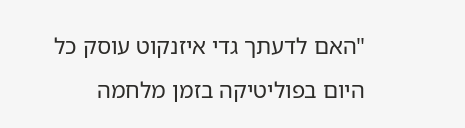"האם לדעתך גדי איזנקוט עוסק כל היום בפוליטיקה בזמן מלחמה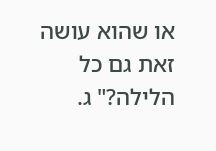או שהוא עושה זאת גם כל הלילה?" ג.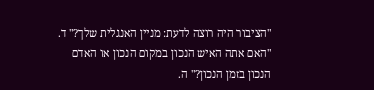"הציבור היה רוצה לדעת: מניין האנגלית שלך?" ד. "האם אתה האיש הנכון במקום הנכון או האדם הנכון בזמן הנכון?" ה.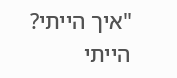"איך הייתי? הייתי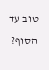טוב עד הסוף?